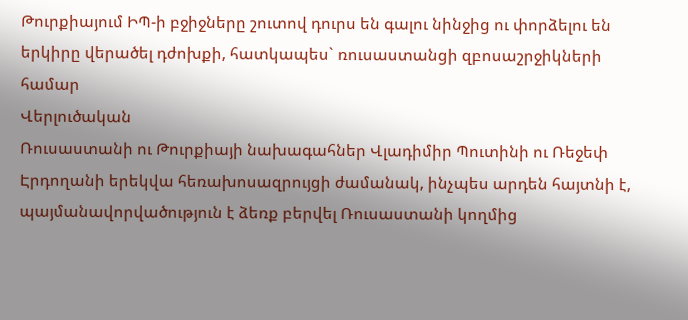Թուրքիայում ԻՊ-ի բջիջները շուտով դուրս են գալու նինջից ու փորձելու են երկիրը վերածել դժոխքի, հատկապես` ռուսաստանցի զբոսաշրջիկների համար
Վերլուծական
Ռուսաստանի ու Թուրքիայի նախագահներ Վլադիմիր Պուտինի ու Ռեջեփ Էրդողանի երեկվա հեռախոսազրույցի ժամանակ, ինչպես արդեն հայտնի է, պայմանավորվածություն է ձեռք բերվել Ռուսաստանի կողմից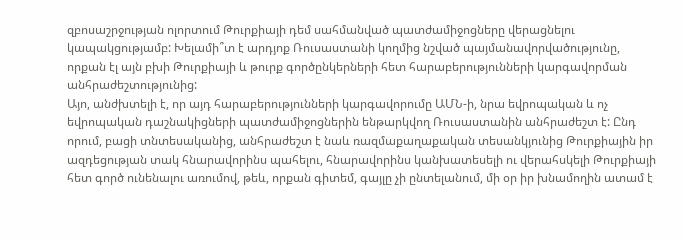զբոսաշրջության ոլորտում Թուրքիայի դեմ սահմանված պատժամիջոցները վերացնելու կապակցությամբ: Խելամի՞տ է արդյոք Ռուսաստանի կողմից նշված պայմանավորվածությունը, որքան էլ այն բխի Թուրքիայի և թուրք գործընկերների հետ հարաբերությունների կարգավորման անհրաժեշտությունից:
Այո, անժխտելի է, որ այդ հարաբերությունների կարգավորումը ԱՄՆ-ի, նրա եվրոպական և ոչ եվրոպական դաշնակիցների պատժամիջոցներին ենթարկվող Ռուսաստանին անհրաժեշտ է: Ընդ որում, բացի տնտեսականից, անհրաժեշտ է նաև ռազմաքաղաքական տեսանկյունից Թուրքիային իր ազդեցության տակ հնարավորինս պահելու, հնարավորինս կանխատեսելի ու վերահսկելի Թուրքիայի հետ գործ ունենալու առումով, թեև, որքան գիտեմ, գայլը չի ընտելանում, մի օր իր խնամողին ատամ է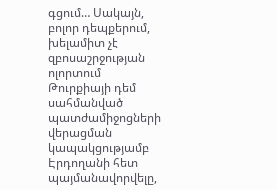գցում… Սակայն, բոլոր դեպքերում, խելամիտ չէ զբոսաշրջության ոլորտում Թուրքիայի դեմ սահմանված պատժամիջոցների վերացման կապակցությամբ Էրդողանի հետ պայմանավորվելը,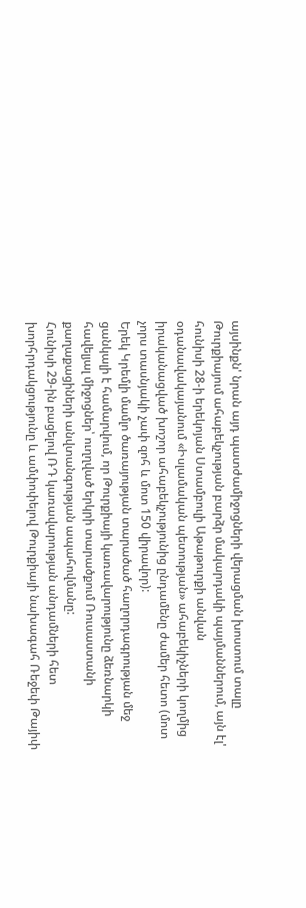այսինքն' նրան այդ պատժամիջոցների վերացման խոստում տալը Թուրքիայում ահաբեկչության բարձր մակարդակի պայմաններում, այն էլ' հունիսի 28-ի երեկոյան Ստամբուլի Աթաթուրքի անվան օդանավակայանում «Իսլամական պետության» ահաբեկիչների կողմից իրականացված խոշոր ահաբեկչությունից ընդամենը ժամեր հետո (մոտ չորս տասնյակի չափ զոհ և մոտ 150 վիրավոր):
Երեկ Կրեմլի մամլո ծառայության տարածած հաղորդագրության մեջ ցանկալի է համարվում, որ Թուրքիայի կառավարությունը ձեռնարկի հավելյալ միջոցներ՝ ուղղված երկրի տարածքում Ռուսաստանի քաղաքացիների անվտանգության ապահովմանը:
Հունիսի 29-ին բացելով ՌԴ կառավարության անդամների հետ խորհրդակցությունը և ամփոփելով Թուրքիայի նախագահ Ռեջեփ Թայիփ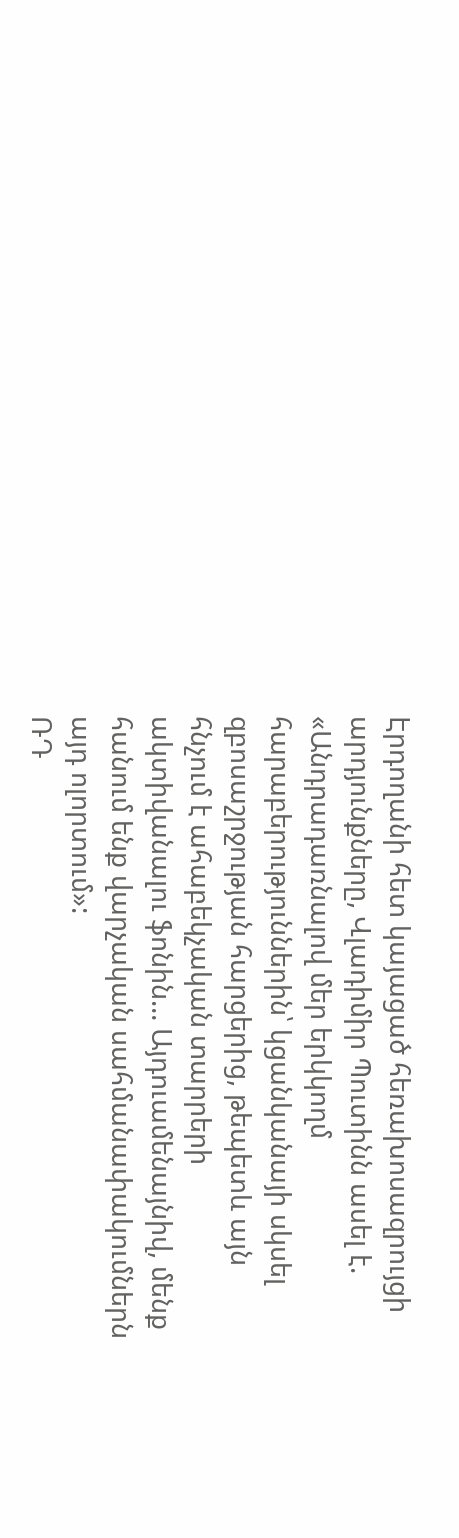Էրդողանի հետ կայացած հեռախոսազրույցի արդյունքները, Վլադիմիր Պուտինն ասել է.
«Անդրադառնալով մեր երկկողմ հարաբերություններին՝ կցանկանայի սկսել զբոսաշրջության հարցերից, թեպետև այն հնչում է ահաբեկչական տարրերի ակտիվանալու ֆոնին… Այդուամենայնիվ, մենք հանում ենք վարչական սահմանափակումներն այդ ոլորտում»:
ՌԴ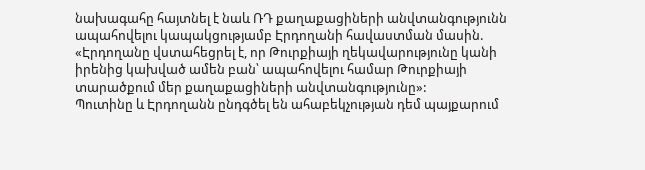նախագահը հայտնել է նաև ՌԴ քաղաքացիների անվտանգությունն ապահովելու կապակցությամբ Էրդողանի հավաստման մասին. «Էրդողանը վստահեցրել է, որ Թուրքիայի ղեկավարությունը կանի իրենից կախված ամեն բան՝ ապահովելու համար Թուրքիայի տարածքում մեր քաղաքացիների անվտանգությունը»:
Պուտինը և Էրդողանն ընդգծել են ահաբեկչության դեմ պայքարում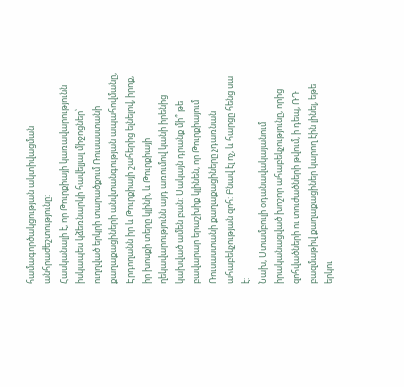համագործակցության ակտիվացման անհրաժեշտությունը:
Հասկանալի է, որ Թուրքիայի կառավարությունն իսկապես կձեռնարկի հավելյալ միջոցներ՝ ուղղված երկրի տարածքում Ռուսաստանի քաղաքացիների անվտանգության ապահովմանը, Էրդողանն իր և Թուրքիայի շահերից ելնելով, իրոք, իր խոսքի տերը կլինի, և Թուրքիայի ղեկավարությունն այդ առումով կանի իրենից կախված ամեն բան: Սակայն դրանք մի՞ թե բավարար երաշխիք կլինեն, որ Թուրքիայում Ռուսաստանի քաղաքացիները չդառնան ահաբեկչության զոհ: Բնավ էլ ոչ, և հարցը հենց սա է:
Նախ, Ստամբուլի օդանավակայանում իրականացված խոշոր ահաբեկչությունը, որից զոհվածների ու տուժածների թվում, ի դեպ, ՌԴ բազմաթիվ քաղաքացիներ կարող էին լինել, եթե երկու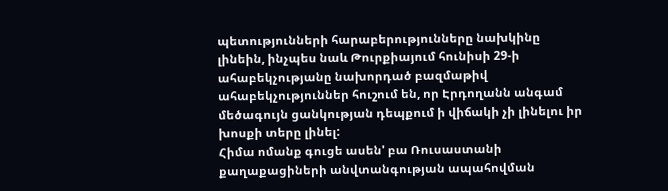պետությունների հարաբերությունները նախկինը լինեին, ինչպես նաև Թուրքիայում հունիսի 29-ի ահաբեկչությանը նախորդած բազմաթիվ ահաբեկչություններ հուշում են, որ Էրդողանն անգամ մեծագույն ցանկության դեպքում ի վիճակի չի լինելու իր խոսքի տերը լինել:
Հիմա ոմանք գուցե ասեն' բա Ռուսաստանի քաղաքացիների անվտանգության ապահովման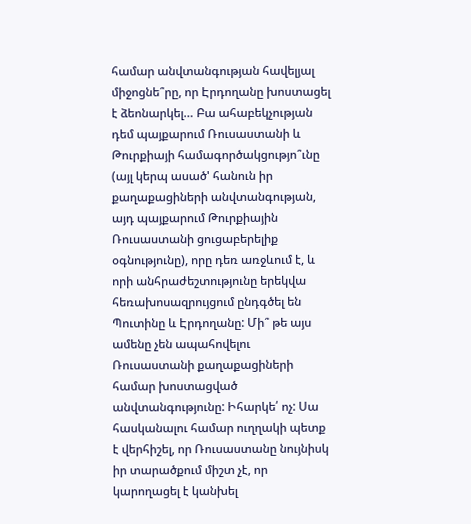համար անվտանգության հավելյալ միջոցնե՞րը, որ Էրդողանը խոստացել է ձեոնարկել… Բա ահաբեկչության դեմ պայքարում Ռուսաստանի և Թուրքիայի համագործակցությո՞ւնը (այլ կերպ ասած' հանուն իր քաղաքացիների անվտանգության, այդ պայքարում Թուրքիային Ռուսաստանի ցուցաբերելիք օգնությունը), որը դեռ առջևում է, և որի անհրաժեշտությունը երեկվա հեռախոսազրույցում ընդգծել են Պուտինը և Էրդողանը: Մի՞ թե այս ամենը չեն ապահովելու Ռուսաստանի քաղաքացիների համար խոստացված անվտանգությունը: Իհարկե՛ ոչ: Սա հասկանալու համար ուղղակի պետք է վերհիշել, որ Ռուսաստանը նույնիսկ իր տարածքում միշտ չէ, որ կարողացել է կանխել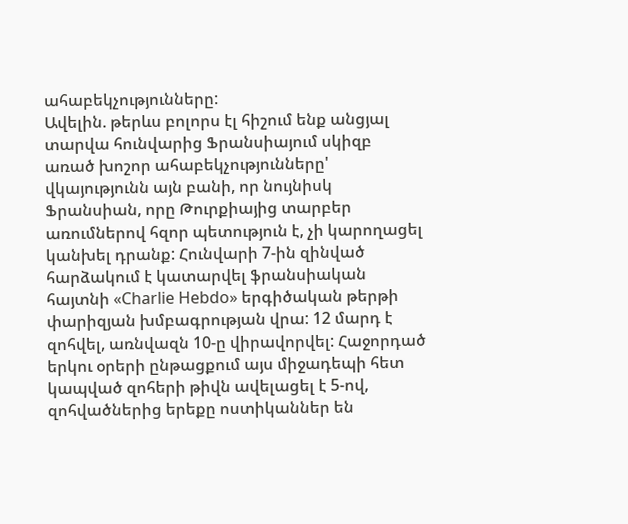ահաբեկչությունները:
Ավելին. թերևս բոլորս էլ հիշում ենք անցյալ տարվա հունվարից Ֆրանսիայում սկիզբ առած խոշոր ահաբեկչությունները' վկայությունն այն բանի, որ նույնիսկ Ֆրանսիան, որը Թուրքիայից տարբեր առումներով հզոր պետություն է, չի կարողացել կանխել դրանք: Հունվարի 7-ին զինված հարձակում է կատարվել ֆրանսիական հայտնի «Charlie Hebdo» երգիծական թերթի փարիզյան խմբագրության վրա: 12 մարդ է զոհվել, առնվազն 10-ը վիրավորվել: Հաջորդած երկու օրերի ընթացքում այս միջադեպի հետ կապված զոհերի թիվն ավելացել է 5-ով, զոհվածներից երեքը ոստիկաններ են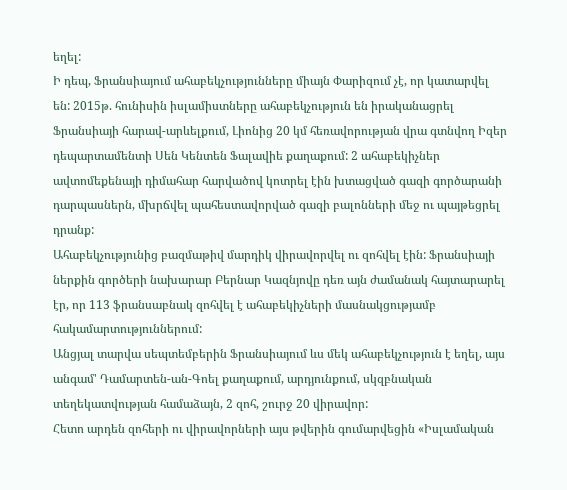եղել:
Ի դեպ, Ֆրանսիայում ահաբեկչությունները միայն Փարիզում չէ, որ կատարվել են: 2015թ. հունիսին իսլամիստները ահաբեկչություն են իրականացրել Ֆրանսիայի հարավ-արևելքում, Լիոնից 20 կմ հեռավորության վրա գտնվող Իզեր դեպարտամենտի Սեն Կենտեն Ֆալավիե քաղաքում: 2 ահաբեկիչներ ավտոմեքենայի դիմահար հարվածով կոտրել էին խտացված գազի գործարանի դարպասներն, մխրճվել պահեստավորված գազի բալոնների մեջ ու պայթեցրել դրանք:
Ահաբեկչությունից բազմաթիվ մարդիկ վիրավորվել ու զոհվել էին: Ֆրանսիայի ներքին գործերի նախարար Բերնար Կազնյովը դեռ այն ժամանակ հայտարարել էր, որ 113 ֆրանսաբնակ զոհվել է ահաբեկիչների մասնակցությամբ հակամարտություններում:
Անցյալ տարվա սեպտեմբերին Ֆրանսիայում ևս մեկ ահաբեկչություն է եղել, այս անգամ' Դամարտեն-ան-Գոել քաղաքում, արդյունքում, սկզբնական տեղեկատվության համաձայն, 2 զոհ, շուրջ 20 վիրավոր:
Հետո արդեն զոհերի ու վիրավորների այս թվերին գումարվեցին «Իսլամական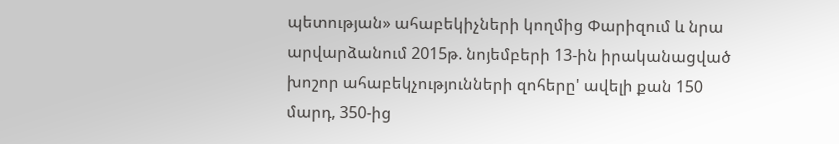պետության» ահաբեկիչների կողմից Փարիզում և նրա արվարձանում 2015թ. նոյեմբերի 13-ին իրականացված խոշոր ահաբեկչությունների զոհերը' ավելի քան 150 մարդ, 350-ից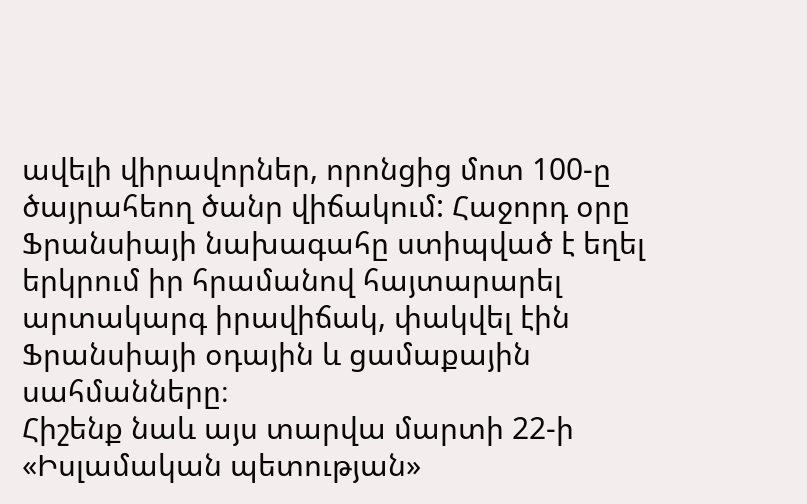ավելի վիրավորներ, որոնցից մոտ 100-ը ծայրահեող ծանր վիճակում: Հաջորդ օրը Ֆրանսիայի նախագահը ստիպված է եղել երկրում իր հրամանով հայտարարել արտակարգ իրավիճակ, փակվել էին Ֆրանսիայի օդային և ցամաքային սահմանները։
Հիշենք նաև այս տարվա մարտի 22-ի «Իսլամական պետության»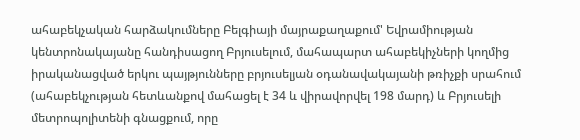ահաբեկչական հարձակումները Բելգիայի մայրաքաղաքում' Եվրամիության կենտրոնակայանը հանդիսացող Բրյուսելում, մահապարտ ահաբեկիչների կողմից իրականացված երկու պայթյունները բրյուսելյան օդանավակայանի թռիչքի սրահում (ահաբեկչության հետևանքով մահացել է 34 և վիրավորվել 198 մարդ) և Բրյուսելի մետրոպոլիտենի գնացքում, որը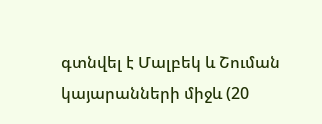գտնվել է Մալբեկ և Շուման կայարանների միջև (20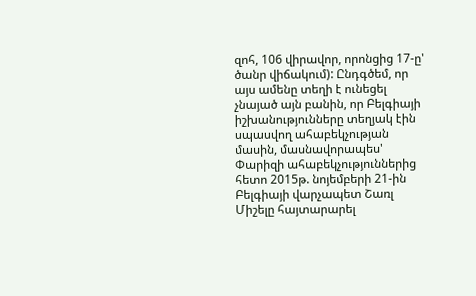զոհ, 106 վիրավոր, որոնցից 17-ը' ծանր վիճակում): Ընդգծեմ, որ այս ամենը տեղի է ունեցել չնայած այն բանին, որ Բելգիայի իշխանությունները տեղյակ էին սպասվող ահաբեկչության մասին, մասնավորապես' Փարիզի ահաբեկչություններից հետո 2015թ. նոյեմբերի 21-ին Բելգիայի վարչապետ Շառլ Միշելը հայտարարել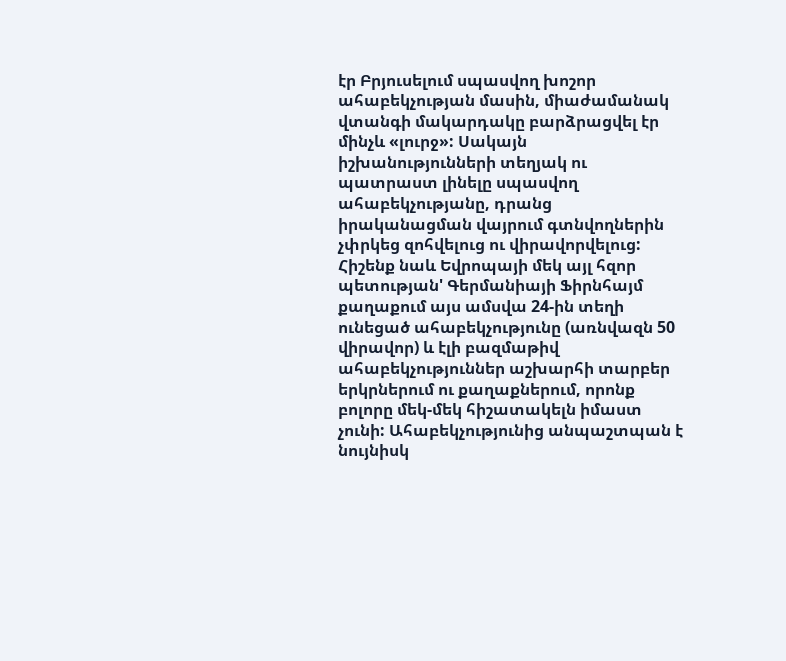էր Բրյուսելում սպասվող խոշոր ահաբեկչության մասին, միաժամանակ վտանգի մակարդակը բարձրացվել էր մինչև «լուրջ»: Սակայն իշխանությունների տեղյակ ու պատրաստ լինելը սպասվող ահաբեկչությանը, դրանց իրականացման վայրում գտնվողներին չփրկեց զոհվելուց ու վիրավորվելուց:
Հիշենք նաև Եվրոպայի մեկ այլ հզոր պետության' Գերմանիայի Ֆիրնհայմ քաղաքում այս ամսվա 24-ին տեղի ունեցած ահաբեկչությունը (առնվազն 50 վիրավոր) և էլի բազմաթիվ ահաբեկչություններ աշխարհի տարբեր երկրներում ու քաղաքներում, որոնք բոլորը մեկ-մեկ հիշատակելն իմաստ չունի: Ահաբեկչությունից անպաշտպան է նույնիսկ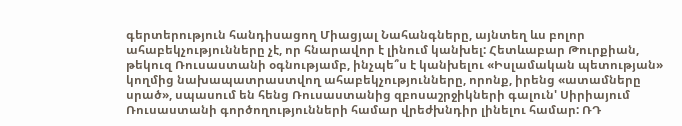գերտերություն հանդիսացող Միացյալ Նահանգները, այնտեղ ևս բոլոր ահաբեկչությունները չէ, որ հնարավոր է լինում կանխել: Հետևաբար Թուրքիան, թեկուզ Ռուսաստանի օգնությամբ, ինչպե՞ս է կանխելու «Իսլամական պետության» կողմից նախապատրաստվող ահաբեկչությունները, որոնք, իրենց «ատամները սրած», սպասում են հենց Ռուսաստանից զբոսաշրջիկների գալուն' Սիրիայում Ռուսաստանի գործողությունների համար վրեժխնդիր լինելու համար: ՌԴ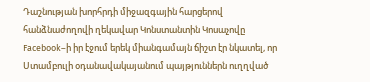Դաշնության խորհրդի միջազգային հարցերով հանձնաժողովի ղեկավար Կոնստանտին Կոսաչովը Facebook–ի իր էջում երեկ միանգամայն ճիշտ էր նկատել, որ Ստամբուլի օդանավակայանում պայթյուններն ուղղված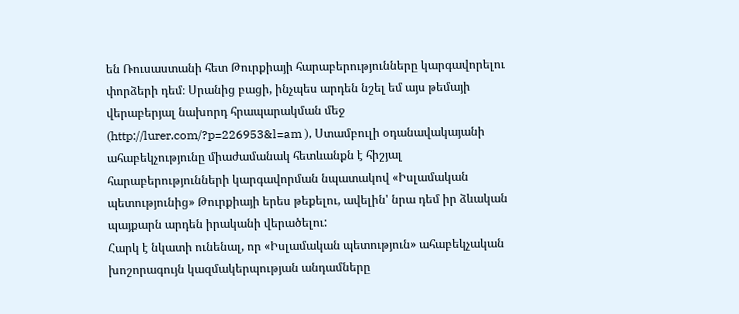են Ռուսաստանի հետ Թուրքիայի հարաբերությունները կարգավորելու փորձերի դեմ։ Սրանից բացի, ինչպես արդեն նշել եմ այս թեմայի վերաբերյալ նախորդ հրապարակման մեջ (http://lurer.com/?p=226953&l=am ), Ստամբուլի օդանավակայանի ահաբեկչությունը միաժամանակ հետևանքն է հիշյալ հարաբերությունների կարգավորման նպատակով «Իսլամական պետությունից» Թուրքիայի երես թեքելու, ավելին' նրա դեմ իր ձևական պայքարն արդեն իրականի վերածելու:
Հարկ է նկատի ունենալ, որ «Իսլամական պետություն» ահաբեկչական խոշորագույն կազմակերպության անդամները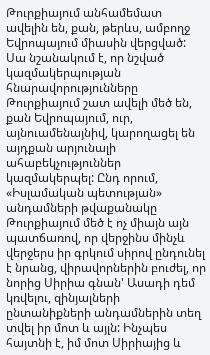Թուրքիայում անհամեմատ ավելին են, քան, թերևս, ամբողջ Եվրոպայում միասին վերցված: Սա նշանակում է, որ նշված կազմակերպության հնարավորությունները Թուրքիայում շատ ավելի մեծ են, քան Եվրոպայում, ուր, այնուամենայնիվ, կարողացել են այդքան արյունալի ահաբեկչություններ կազմակերպել: Ընդ որում, «Իսլամական պետության» անդամների թվաքանակը Թուրքիայում մեծ է ոչ միայն այն պատճառով, որ վերջինս մինչև վերջերս իր գրկում սիրով ընդունել է նրանց, վիրավորներին բուժել, որ նորից Սիրիա գնան' Ասադի դեմ կռվելու, զինյալների ընտանիքների անդամներին տեղ տվել իր մոտ և այլն: Ինչպես հայտնի է, իմ մոտ Սիրիայից և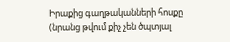Իրաքից գաղթականների հոսքը (նրանց թվում քիչ չեն ծպտյալ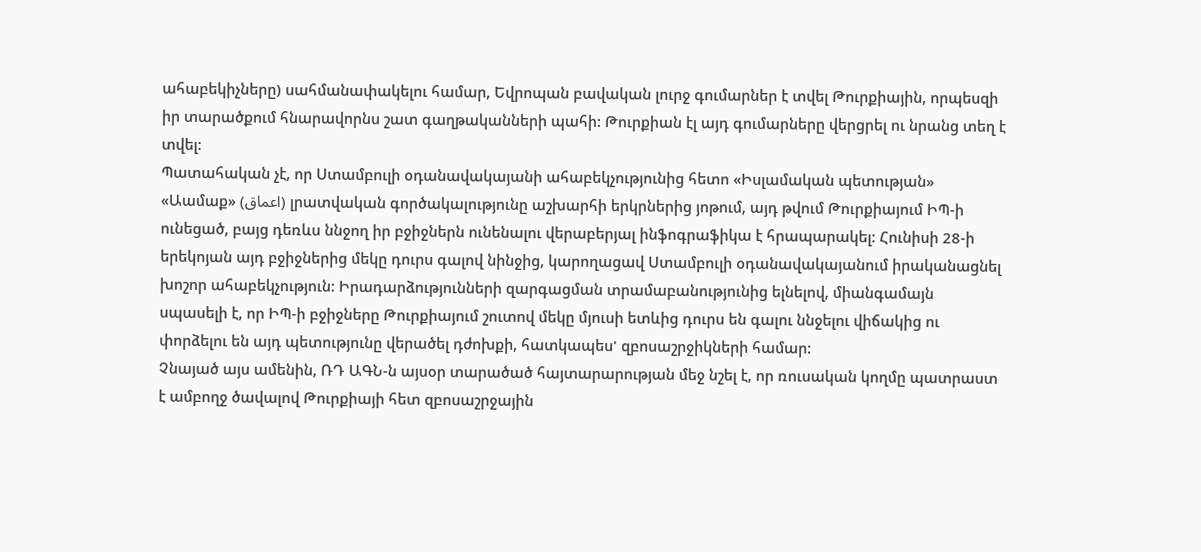ահաբեկիչները) սահմանափակելու համար, Եվրոպան բավական լուրջ գումարներ է տվել Թուրքիային, որպեսզի իր տարածքում հնարավորնս շատ գաղթականների պահի: Թուրքիան էլ այդ գումարները վերցրել ու նրանց տեղ է տվել:
Պատահական չէ, որ Ստամբուլի օդանավակայանի ահաբեկչությունից հետո «Իսլամական պետության» «Աամաք» (اعماق) լրատվական գործակալությունը աշխարհի երկրներից յոթում, այդ թվում Թուրքիայում ԻՊ-ի ունեցած, բայց դեռևս ննջող իր բջիջներն ունենալու վերաբերյալ ինֆոգրաֆիկա է հրապարակել: Հունիսի 28-ի երեկոյան այդ բջիջներից մեկը դուրս գալով նինջից, կարողացավ Ստամբուլի օդանավակայանում իրականացնել խոշոր ահաբեկչություն: Իրադարձությունների զարգացման տրամաբանությունից ելնելով, միանգամայն սպասելի է, որ ԻՊ-ի բջիջները Թուրքիայում շուտով մեկը մյուսի ետևից դուրս են գալու ննջելու վիճակից ու փորձելու են այդ պետությունը վերածել դժոխքի, հատկապես' զբոսաշրջիկների համար:
Չնայած այս ամենին, ՌԴ ԱԳՆ-ն այսօր տարածած հայտարարության մեջ նշել է, որ ռուսական կողմը պատրաստ է ամբողջ ծավալով Թուրքիայի հետ զբոսաշրջային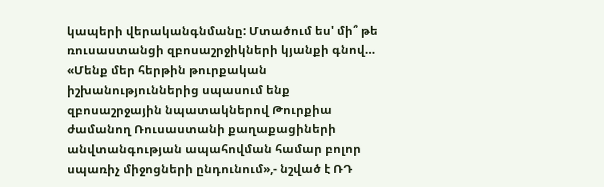կապերի վերականգնմանը: Մտածում ես' մի՞ թե ռուսաստանցի զբոսաշրջիկների կյանքի գնով…
«Մենք մեր հերթին թուրքական իշխանություններից սպասում ենք զբոսաշրջային նպատակներով Թուրքիա ժամանող Ռուսաստանի քաղաքացիների անվտանգության ապահովման համար բոլոր սպառիչ միջոցների ընդունում»,- նշված է ՌԴ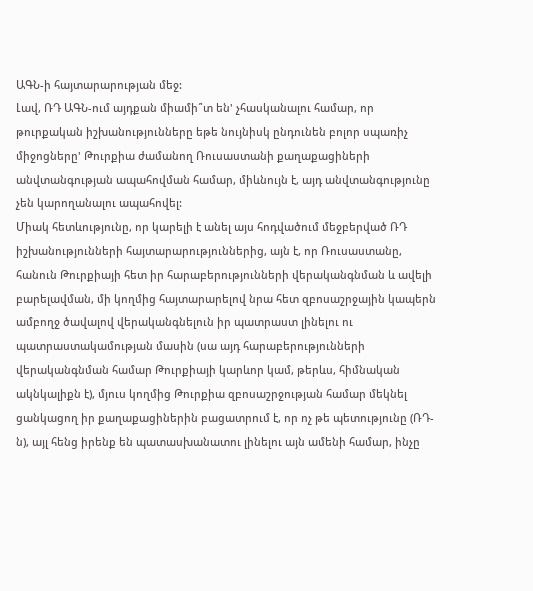ԱԳՆ-ի հայտարարության մեջ:
Լավ, ՌԴ ԱԳՆ-ում այդքան միամի՞տ են' չհասկանալու համար, որ թուրքական իշխանությունները եթե նույնիսկ ընդունեն բոլոր սպառիչ միջոցները' Թուրքիա ժամանող Ռուսաստանի քաղաքացիների անվտանգության ապահովման համար, միևնույն է, այդ անվտանգությունը չեն կարողանալու ապահովել:
Միակ հետևությունը, որ կարելի է անել այս հոդվածում մեջբերված ՌԴ իշխանությունների հայտարարություններից, այն է, որ Ռուսաստանը, հանուն Թուրքիայի հետ իր հարաբերությունների վերականգնման և ավելի բարելավման, մի կողմից հայտարարելով նրա հետ զբոսաշրջային կապերն ամբողջ ծավալով վերականգնելուն իր պատրաստ լինելու ու պատրաստակամության մասին (սա այդ հարաբերությունների վերականգնման համար Թուրքիայի կարևոր կամ, թերևս, հիմնական ակնկալիքն է), մյուս կողմից Թուրքիա զբոսաշրջության համար մեկնել ցանկացող իր քաղաքացիներին բացատրում է, որ ոչ թե պետությունը (ՌԴ-ն), այլ հենց իրենք են պատասխանատու լինելու այն ամենի համար, ինչը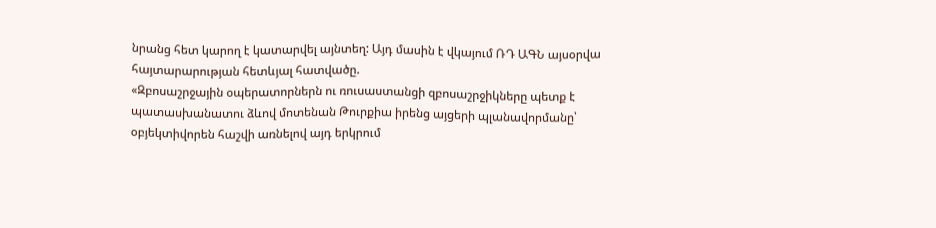նրանց հետ կարող է կատարվել այնտեղ: Այդ մասին է վկայում ՌԴ ԱԳՆ այսօրվա հայտարարության հետևյալ հատվածը.
«Զբոսաշրջային օպերատորներն ու ռուսաստանցի զբոսաշրջիկները պետք է պատասխանատու ձևով մոտենան Թուրքիա իրենց այցերի պլանավորմանը՝ օբյեկտիվորեն հաշվի առնելով այդ երկրում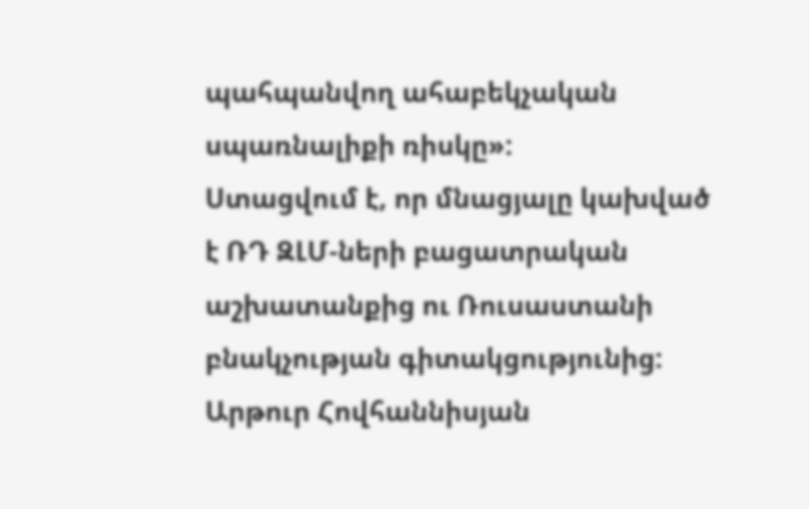պահպանվող ահաբեկչական սպառնալիքի ռիսկը»:
Ստացվում է, որ մնացյալը կախված է ՌԴ ԶԼՄ-ների բացատրական աշխատանքից ու Ռուսաստանի բնակչության գիտակցությունից:
Արթուր Հովհաննիսյան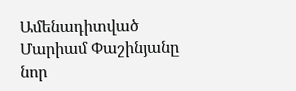Ամենադիտված
Մարիամ Փաշինյանը նոր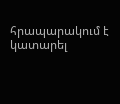հրապարակում է կատարել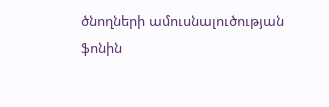ծնողների ամուսնալուծության ֆոնին